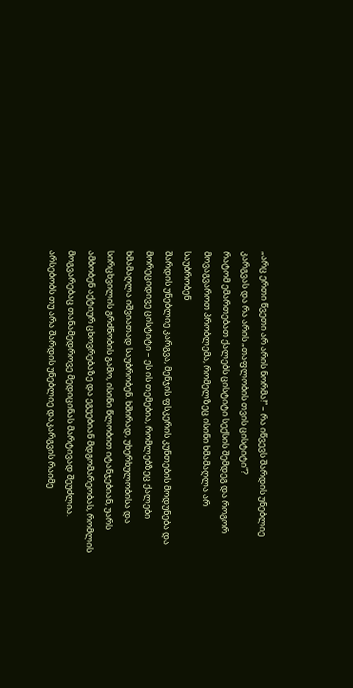„არც ერთი წვეთი არ არის ნორმა!“ – რა იწვევს შარდის უნებლიე კარგვას და რა არის „თაფლობის თვის ცისტიტი“?
რატომ ემართებათ ქალებს ცისტიტი სექსის შემდეგ და როგორ მოვაგვაროთ პრობლემა, რომელზეც ისინი ხმამაღლა არ საუბრობენ
შარდის უნებლიე კარგვა, მენჯის ფსკერის კუნთების მოდუნება და მორეციდივე ცისტიტი – ეს ის თემებია, რომლებზეც ქალები ხმამაღლა იშვიათად საუბრობენ. ხშირად, უხერხულობისა და სირცხვილის გრძნობის გამო, ისინი წლობით იტანჯებიან, უარს ამბობენ აქტიურ ცხოვრებაზე და ეგუებიან მდგომარეობას, რომლის მოგვარებაც თანამედროვე მედიცინას მარტივად შეუძლია.
არსებობს თუ არა შარდის უნებლიე დაკარგვის რაიმე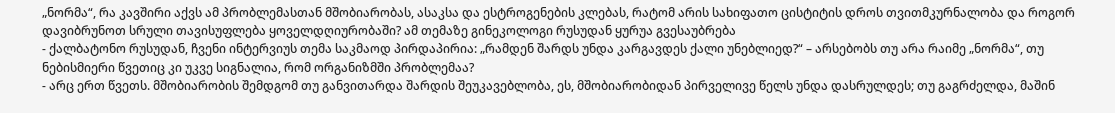„ნორმა“, რა კავშირი აქვს ამ პრობლემასთან მშობიარობას, ასაკსა და ესტროგენების კლებას, რატომ არის სახიფათო ცისტიტის დროს თვითმკურნალობა და როგორ დავიბრუნოთ სრული თავისუფლება ყოველდღიურობაში? ამ თემაზე გინეკოლოგი რუსუდან ყურუა გვესაუბრება
- ქალბატონო რუსუდან, ჩვენი ინტერვიუს თემა საკმაოდ პირდაპირია: „რამდენ შარდს უნდა კარგავდეს ქალი უნებლიედ?“ – არსებობს თუ არა რაიმე „ნორმა“, თუ ნებისმიერი წვეთიც კი უკვე სიგნალია, რომ ორგანიზმში პრობლემაა?
- არც ერთ წვეთს. მშობიარობის შემდგომ თუ განვითარდა შარდის შეუკავებლობა, ეს, მშობიარობიდან პირველივე წელს უნდა დასრულდეს; თუ გაგრძელდა, მაშინ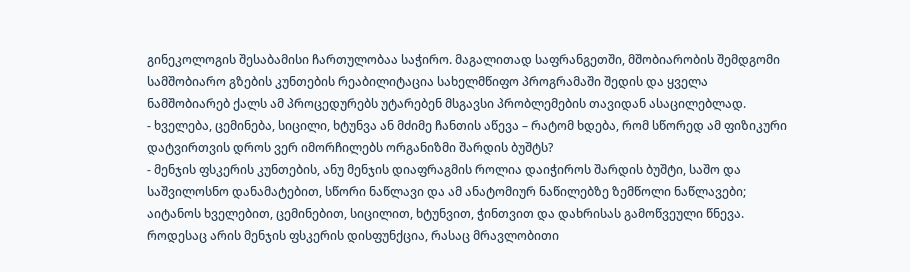გინეკოლოგის შესაბამისი ჩართულობაა საჭირო. მაგალითად საფრანგეთში, მშობიარობის შემდგომი სამშობიარო გზების კუნთების რეაბილიტაცია სახელმწიფო პროგრამაში შედის და ყველა ნამშობიარებ ქალს ამ პროცედურებს უტარებენ მსგავსი პრობლემების თავიდან ასაცილებლად.
- ხველება, ცემინება, სიცილი, ხტუნვა ან მძიმე ჩანთის აწევა – რატომ ხდება, რომ სწორედ ამ ფიზიკური დატვირთვის დროს ვერ იმორჩილებს ორგანიზმი შარდის ბუშტს?
- მენჯის ფსკერის კუნთების, ანუ მენჯის დიაფრაგმის როლია დაიჭიროს შარდის ბუშტი, საშო და საშვილოსნო დანამატებით, სწორი ნაწლავი და ამ ანატომიურ ნაწილებზე ზემწოლი ნაწლავები; აიტანოს ხველებით, ცემინებით, სიცილით, ხტუნვით, ჭინთვით და დახრისას გამოწვეული წნევა. როდესაც არის მენჯის ფსკერის დისფუნქცია, რასაც მრავლობითი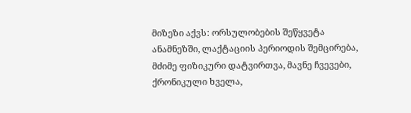მიზეზი აქვს: ორსულობების შეწყვეტა ანამნეზში, ლაქტაციის პერიოდის შემცირება, მძიმე ფიზიკური დატვირთვა, მავნე ჩვევები, ქრონიკული ხველა,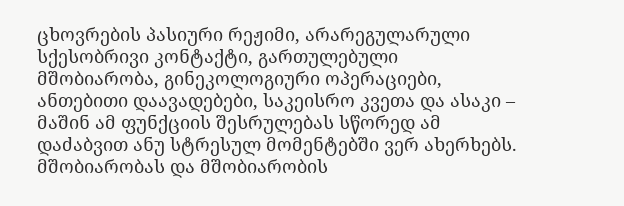ცხოვრების პასიური რეჟიმი, არარეგულარული სქესობრივი კონტაქტი, გართულებული მშობიარობა, გინეკოლოგიური ოპერაციები, ანთებითი დაავადებები, საკეისრო კვეთა და ასაკი – მაშინ ამ ფუნქციის შესრულებას სწორედ ამ დაძაბვით ანუ სტრესულ მომენტებში ვერ ახერხებს.
მშობიარობას და მშობიარობის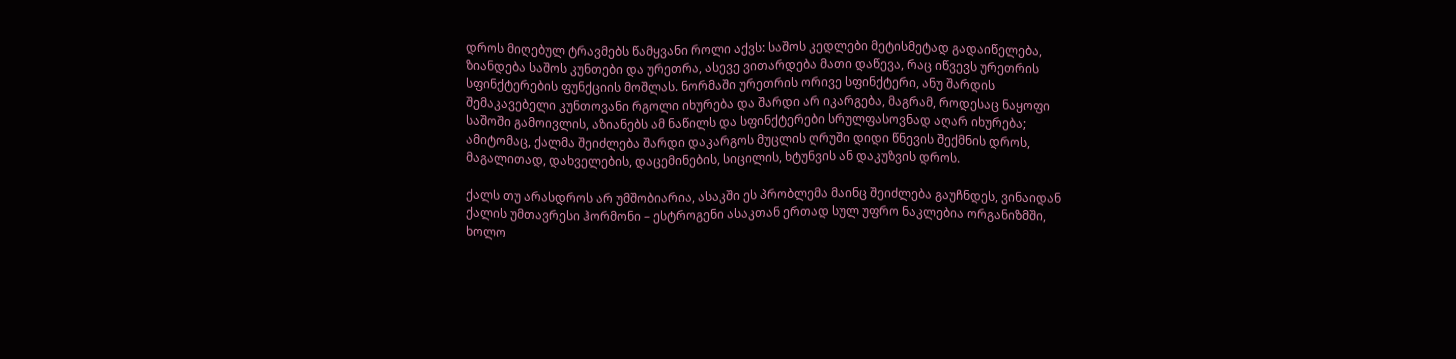დროს მიღებულ ტრავმებს წამყვანი როლი აქვს: საშოს კედლები მეტისმეტად გადაიწელება, ზიანდება საშოს კუნთები და ურეთრა, ასევე ვითარდება მათი დაწევა, რაც იწვევს ურეთრის სფინქტერების ფუნქციის მოშლას. ნორმაში ურეთრის ორივე სფინქტერი, ანუ შარდის შემაკავებელი კუნთოვანი რგოლი იხურება და შარდი არ იკარგება, მაგრამ, როდესაც ნაყოფი საშოში გამოივლის, აზიანებს ამ ნაწილს და სფინქტერები სრულფასოვნად აღარ იხურება; ამიტომაც, ქალმა შეიძლება შარდი დაკარგოს მუცლის ღრუში დიდი წნევის შექმნის დროს, მაგალითად, დახველების, დაცემინების, სიცილის, ხტუნვის ან დაკუზვის დროს.

ქალს თუ არასდროს არ უმშობიარია, ასაკში ეს პრობლემა მაინც შეიძლება გაუჩნდეს, ვინაიდან ქალის უმთავრესი ჰორმონი – ესტროგენი ასაკთან ერთად სულ უფრო ნაკლებია ორგანიზმში, ხოლო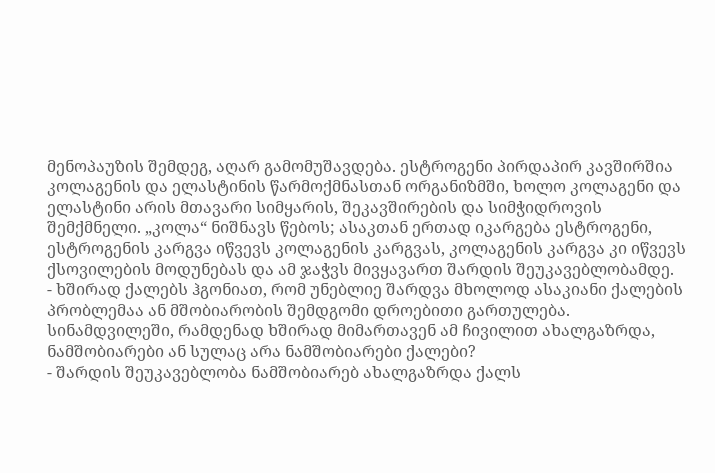მენოპაუზის შემდეგ, აღარ გამომუშავდება. ესტროგენი პირდაპირ კავშირშია კოლაგენის და ელასტინის წარმოქმნასთან ორგანიზმში, ხოლო კოლაგენი და ელასტინი არის მთავარი სიმყარის, შეკავშირების და სიმჭიდროვის შემქმნელი. „კოლა“ ნიშნავს წებოს; ასაკთან ერთად იკარგება ესტროგენი, ესტროგენის კარგვა იწვევს კოლაგენის კარგვას, კოლაგენის კარგვა კი იწვევს ქსოვილების მოდუნებას და ამ ჯაჭვს მივყავართ შარდის შეუკავებლობამდე.
- ხშირად ქალებს ჰგონიათ, რომ უნებლიე შარდვა მხოლოდ ასაკიანი ქალების პრობლემაა ან მშობიარობის შემდგომი დროებითი გართულება. სინამდვილეში, რამდენად ხშირად მიმართავენ ამ ჩივილით ახალგაზრდა, ნამშობიარები ან სულაც არა ნამშობიარები ქალები?
- შარდის შეუკავებლობა ნამშობიარებ ახალგაზრდა ქალს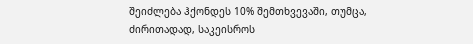შეიძლება ჰქონდეს 10% შემთხვევაში, თუმცა, ძირითადად, საკეისროს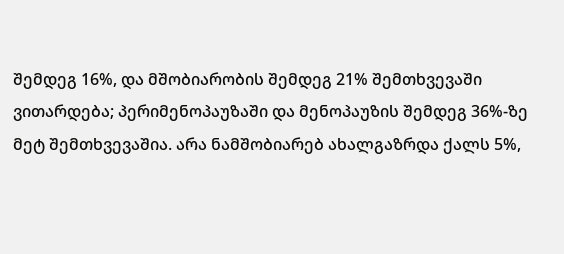შემდეგ 16%, და მშობიარობის შემდეგ 21% შემთხვევაში ვითარდება; პერიმენოპაუზაში და მენოპაუზის შემდეგ 36%-ზე მეტ შემთხვევაშია. არა ნამშობიარებ ახალგაზრდა ქალს 5%,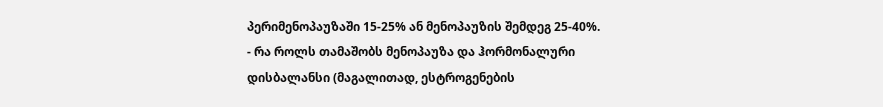პერიმენოპაუზაში 15-25% ან მენოპაუზის შემდეგ 25-40%.
- რა როლს თამაშობს მენოპაუზა და ჰორმონალური დისბალანსი (მაგალითად, ესტროგენების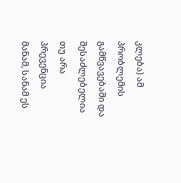კლება) ამ პრობლემის გამწვავებაში და შესაძლებელია თუ არა პრევენცია მანამ, სანამ ეს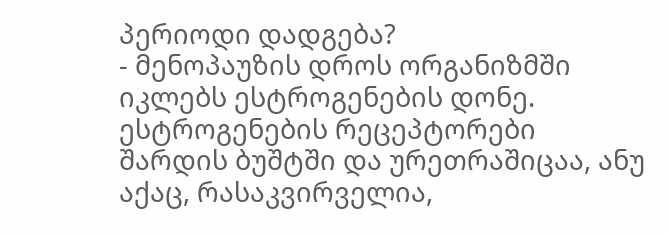პერიოდი დადგება?
- მენოპაუზის დროს ორგანიზმში იკლებს ესტროგენების დონე. ესტროგენების რეცეპტორები შარდის ბუშტში და ურეთრაშიცაა, ანუ აქაც, რასაკვირველია,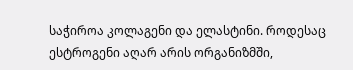საჭიროა კოლაგენი და ელასტინი. როდესაც ესტროგენი აღარ არის ორგანიზმში,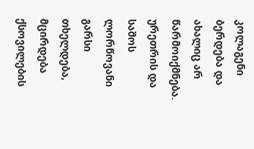კოლაგენი ბერდება და ახალიც არ წარმოიქმნება. ურეთრის და საშოს ლორწოვანი გარსი თხელდება, მცირდება ქსოვილების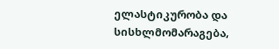ელასტიკურობა და სისხლმომარაგება,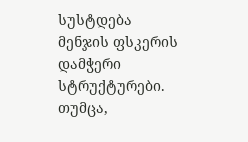სუსტდება მენჯის ფსკერის დამჭერი სტრუქტურები. თუმცა,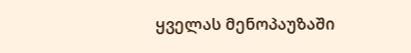ყველას მენოპაუზაში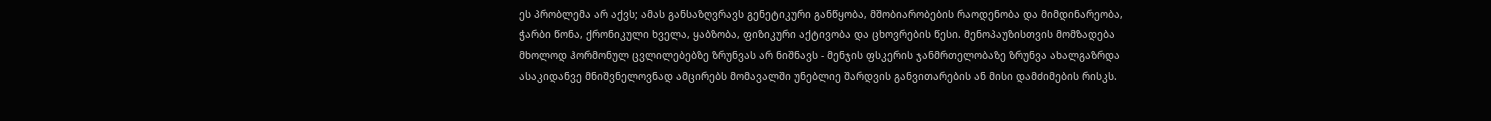ეს პრობლემა არ აქვს; ამას განსაზღვრავს გენეტიკური განწყობა, მშობიარობების რაოდენობა და მიმდინარეობა, ჭარბი წონა, ქრონიკული ხველა, ყაბზობა, ფიზიკური აქტივობა და ცხოვრების წესი. მენოპაუზისთვის მომზადება მხოლოდ ჰორმონულ ცვლილებებზე ზრუნვას არ ნიშნავს - მენჯის ფსკერის ჯანმრთელობაზე ზრუნვა ახალგაზრდა ასაკიდანვე მნიშვნელოვნად ამცირებს მომავალში უნებლიე შარდვის განვითარების ან მისი დამძიმების რისკს.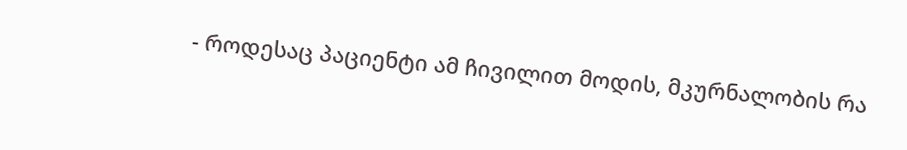- როდესაც პაციენტი ამ ჩივილით მოდის, მკურნალობის რა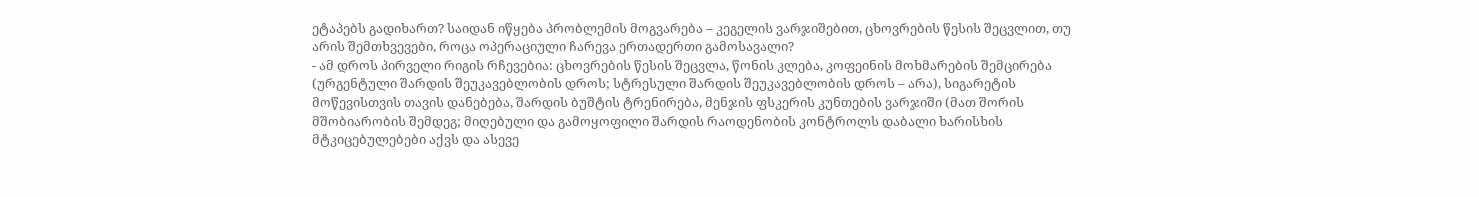ეტაპებს გადიხართ? საიდან იწყება პრობლემის მოგვარება – კეგელის ვარჯიშებით, ცხოვრების წესის შეცვლით, თუ არის შემთხვევები, როცა ოპერაციული ჩარევა ერთადერთი გამოსავალი?
- ამ დროს პირველი რიგის რჩევებია: ცხოვრების წესის შეცვლა, წონის კლება, კოფეინის მოხმარების შემცირება (ურგენტული შარდის შეუკავებლობის დროს; სტრესული შარდის შეუკავებლობის დროს – არა), სიგარეტის მოწევისთვის თავის დანებება, შარდის ბუშტის ტრენირება, მენჯის ფსკერის კუნთების ვარჯიში (მათ შორის მშობიარობის შემდეგ; მიღებული და გამოყოფილი შარდის რაოდენობის კონტროლს დაბალი ხარისხის მტკიცებულებები აქვს და ასევე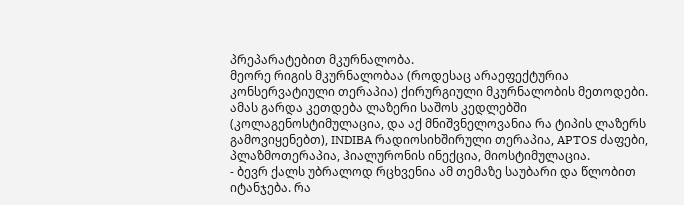პრეპარატებით მკურნალობა.
მეორე რიგის მკურნალობაა (როდესაც არაეფექტურია კონსერვატიული თერაპია) ქირურგიული მკურნალობის მეთოდები. ამას გარდა კეთდება ლაზერი საშოს კედლებში (კოლაგენოსტიმულაცია, და აქ მნიშვნელოვანია რა ტიპის ლაზერს გამოვიყენებთ), INDIBA რადიოსიხშირული თერაპია, APTOS ძაფები, პლაზმოთერაპია, ჰიალურონის ინექცია, მიოსტიმულაცია.
- ბევრ ქალს უბრალოდ რცხვენია ამ თემაზე საუბარი და წლობით იტანჯება. რა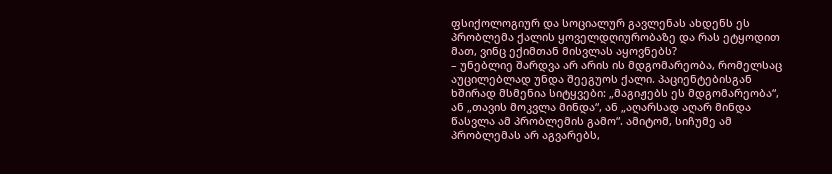ფსიქოლოგიურ და სოციალურ გავლენას ახდენს ეს პრობლემა ქალის ყოველდღიურობაზე და რას ეტყოდით მათ, ვინც ექიმთან მისვლას აყოვნებს?
– უნებლიე შარდვა არ არის ის მდგომარეობა, რომელსაც აუცილებლად უნდა შეეგუოს ქალი. პაციენტებისგან ხშირად მსმენია სიტყვები: „მაგიჟებს ეს მდგომარეობა“, ან „თავის მოკვლა მინდა“, ან „აღარსად აღარ მინდა წასვლა ამ პრობლემის გამო“. ამიტომ, სიჩუმე ამ პრობლემას არ აგვარებს,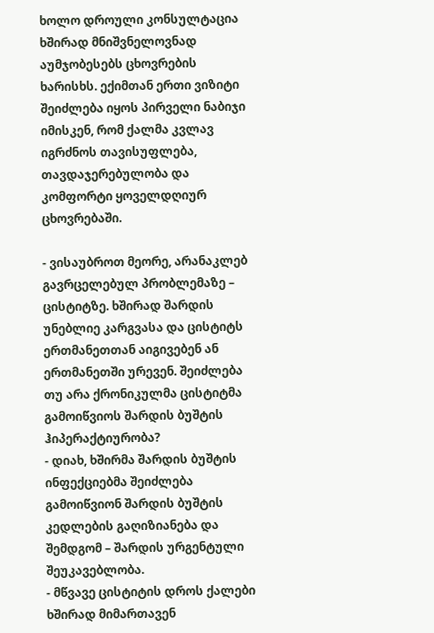ხოლო დროული კონსულტაცია ხშირად მნიშვნელოვნად აუმჯობესებს ცხოვრების ხარისხს. ექიმთან ერთი ვიზიტი შეიძლება იყოს პირველი ნაბიჯი იმისკენ, რომ ქალმა კვლავ იგრძნოს თავისუფლება, თავდაჯერებულობა და კომფორტი ყოველდღიურ ცხოვრებაში.

- ვისაუბროთ მეორე, არანაკლებ გავრცელებულ პრობლემაზე – ცისტიტზე. ხშირად შარდის უნებლიე კარგვასა და ცისტიტს ერთმანეთთან აიგივებენ ან ერთმანეთში ურევენ. შეიძლება თუ არა ქრონიკულმა ცისტიტმა გამოიწვიოს შარდის ბუშტის ჰიპერაქტიურობა?
- დიახ, ხშირმა შარდის ბუშტის ინფექციებმა შეიძლება გამოიწვიონ შარდის ბუშტის კედლების გაღიზიანება და შემდგომ – შარდის ურგენტული შეუკავებლობა.
- მწვავე ცისტიტის დროს ქალები ხშირად მიმართავენ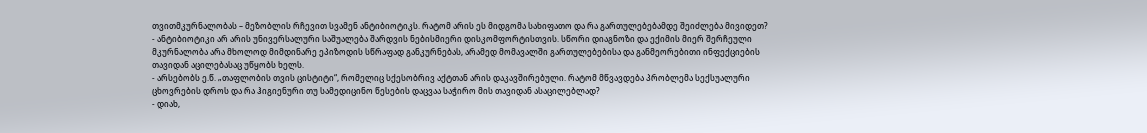თვითმკურნალობას – მეზობლის რჩევით სვამენ ანტიბიოტიკს. რატომ არის ეს მიდგომა სახიფათო და რა გართულებებამდე შეიძლება მივიდეთ?
- ანტიბიოტიკი არ არის უნივერსალური საშუალება შარდვის ნებისმიერი დისკომფორტისთვის. სწორი დიაგნოზი და ექიმის მიერ შერჩეული მკურნალობა არა მხოლოდ მიმდინარე ეპიზოდის სწრაფად განკურნებას, არამედ მომავალში გართულებებისა და განმეორებითი ინფექციების თავიდან აცილებასაც უწყობს ხელს.
- არსებობს ე.წ. „თაფლობის თვის ცისტიტი“, რომელიც სქესობრივ აქტთან არის დაკავშირებული. რატომ მწვავდება პრობლემა სექსუალური ცხოვრების დროს და რა ჰიგიენური თუ სამედიცინო წესების დაცვაა საჭირო მის თავიდან ასაცილებლად?
- დიახ,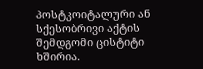პოსტკოიტალური ან სქესობრივი აქტის შემდგომი ცისტიტი ხშირია.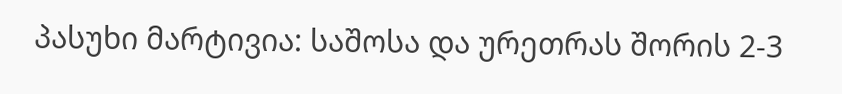პასუხი მარტივია: საშოსა და ურეთრას შორის 2-3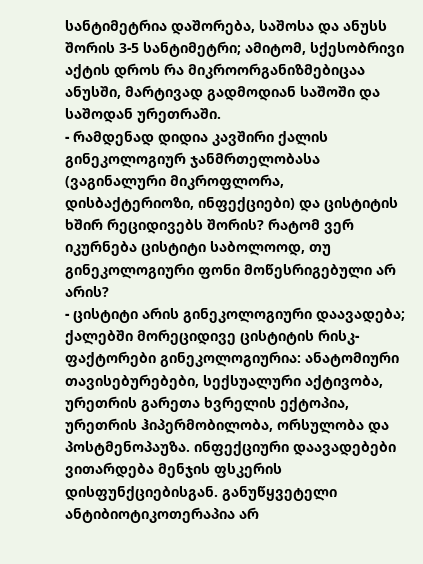სანტიმეტრია დაშორება, საშოსა და ანუსს შორის 3-5 სანტიმეტრი; ამიტომ, სქესობრივი აქტის დროს რა მიკროორგანიზმებიცაა ანუსში, მარტივად გადმოდიან საშოში და საშოდან ურეთრაში.
- რამდენად დიდია კავშირი ქალის გინეკოლოგიურ ჯანმრთელობასა (ვაგინალური მიკროფლორა, დისბაქტერიოზი, ინფექციები) და ცისტიტის ხშირ რეციდივებს შორის? რატომ ვერ იკურნება ცისტიტი საბოლოოდ, თუ გინეკოლოგიური ფონი მოწესრიგებული არ არის?
- ცისტიტი არის გინეკოლოგიური დაავადება; ქალებში მორეციდივე ცისტიტის რისკ-ფაქტორები გინეკოლოგიურია: ანატომიური თავისებურებები, სექსუალური აქტივობა, ურეთრის გარეთა ხვრელის ექტოპია, ურეთრის ჰიპერმობილობა, ორსულობა და პოსტმენოპაუზა. ინფექციური დაავადებები ვითარდება მენჯის ფსკერის დისფუნქციებისგან. განუწყვეტელი ანტიბიოტიკოთერაპია არ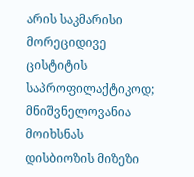არის საკმარისი მორეციდივე ცისტიტის საპროფილაქტიკოდ; მნიშვნელოვანია მოიხსნას დისბიოზის მიზეზი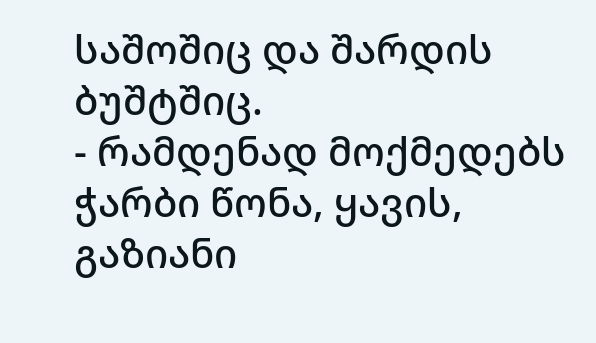საშოშიც და შარდის ბუშტშიც.
- რამდენად მოქმედებს ჭარბი წონა, ყავის, გაზიანი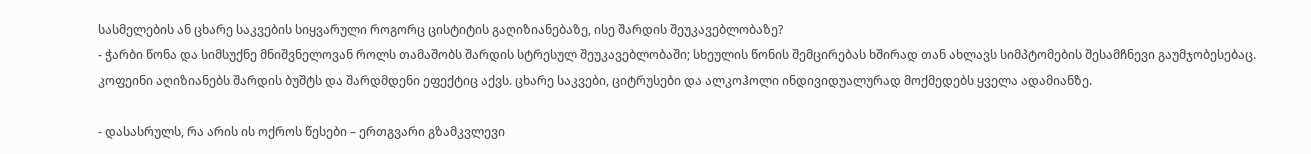სასმელების ან ცხარე საკვების სიყვარული როგორც ცისტიტის გაღიზიანებაზე, ისე შარდის შეუკავებლობაზე?
- ჭარბი წონა და სიმსუქნე მნიშვნელოვან როლს თამაშობს შარდის სტრესულ შეუკავებლობაში; სხეულის წონის შემცირებას ხშირად თან ახლავს სიმპტომების შესამჩნევი გაუმჯობესებაც. კოფეინი აღიზიანებს შარდის ბუშტს და შარდმდენი ეფექტიც აქვს. ცხარე საკვები, ციტრუსები და ალკოჰოლი ინდივიდუალურად მოქმედებს ყველა ადამიანზე.

- დასასრულს, რა არის ის ოქროს წესები – ერთგვარი გზამკვლევი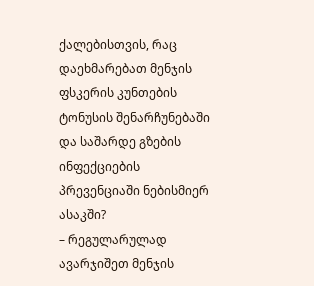ქალებისთვის, რაც დაეხმარებათ მენჯის ფსკერის კუნთების ტონუსის შენარჩუნებაში და საშარდე გზების ინფექციების პრევენციაში ნებისმიერ ასაკში?
– რეგულარულად ავარჯიშეთ მენჯის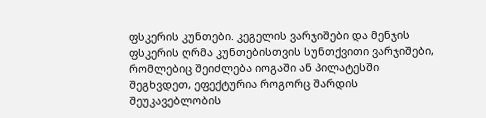ფსკერის კუნთები. კეგელის ვარჯიშები და მენჯის ფსკერის ღრმა კუნთებისთვის სუნთქვითი ვარჯიშები, რომლებიც შეიძლება იოგაში ან პილატესში შეგხვდეთ, ეფექტურია როგორც შარდის შეუკავებლობის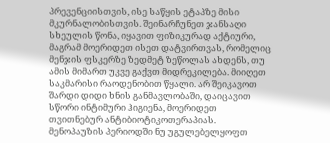პრევენციისთვის, ისე საწყის ეტაპზე მისი მკურნალობისთვის. შეინარჩუნეთ ჯანსაღი სხეულის წონა, იყავით ფიზიკურად აქტიური, მაგრამ მოერიდეთ ისეთ დატვირთვას, რომელიც მენჯის ფსკერზე ზედმეტ ზეწოლას ახდენს, თუ ამის მიმართ უკვე გაქვთ მიდრეკილება. მიიღეთ საკმარისი რაოდენობით წყალი. არ შეიკავოთ შარდი დიდი ხნის განმავლობაში, დაიცავით სწორი ინტიმური ჰიგიენა, მოერიდეთ თვითნებურ ანტიბიოტიკოთერაპიას. მენოპაუზის პერიოდში ნუ უგულებელყოფთ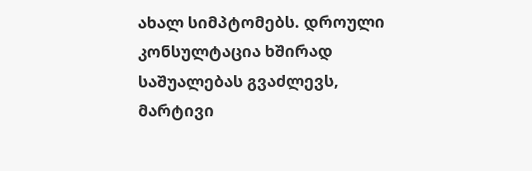ახალ სიმპტომებს. დროული კონსულტაცია ხშირად საშუალებას გვაძლევს, მარტივი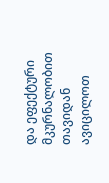და ეფექტური მკურნალობით თავიდან ავიცილოთ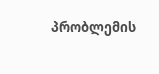პრობლემის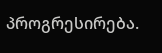პროგრესირება.